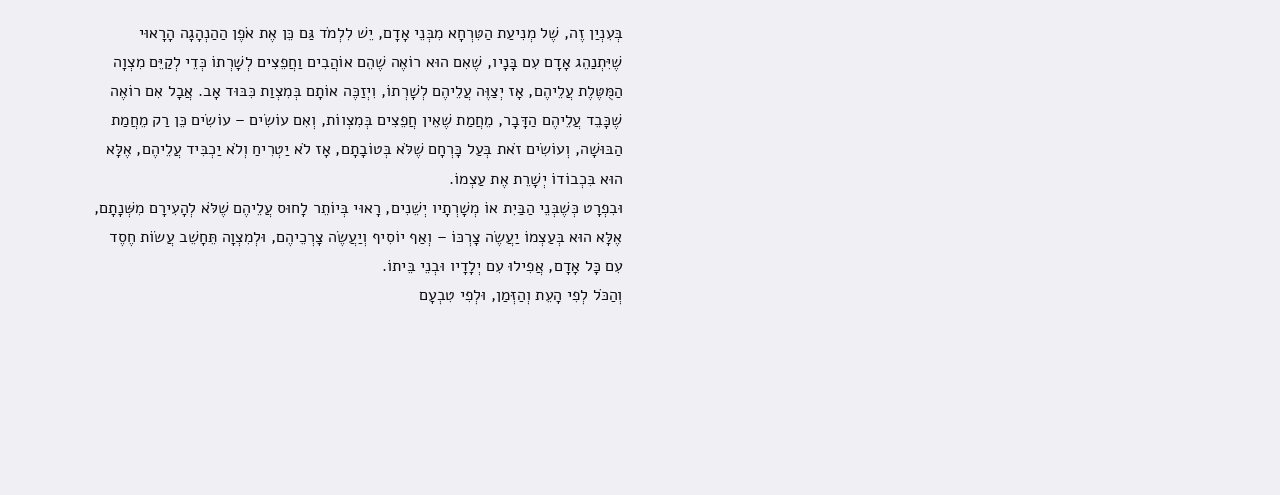בְּעִנְיַן זֶה, שֶׁל מְנִיעַת הַטִּרְחָא מִבְּנֵי אָדָם, יֵשׁ לִלְמֹד גַּם כֵּן אֶת אֹפֶן הַהַנְהָגָה הָרָאוּי שֶׁיִּתְנַהֵג אָדָם עִם בָּנָיו, שֶׁאִם הוּא רוֹאֶה שֶׁהֵם אוֹהֲבִים וַחֲפֵצִים לְשָׁרְתוֹ כְּדֵי לְקַיֵּם מִצְוָה הַמֻּטֶּלֶת עֲלֵיהֶם, אָז יְצַוֶּה עֲלֵיהֶם לְשָׁרְתוֹ, וִיְזַכֶּה אוֹתָם בְּמִצְוַת כִּבּוּד אָב. אֲבָל אִם רוֹאֶה שֶׁכָּבֵד עֲלֵיהֶם הַדָּבָר, מֵחֲמַת שֶׁאֵין חֲפֵצִים בְּמִצְווֹת, וְאִם עוֹשִׂים – עוֹשִׂים כֵּן רַק מֵחֲמַת הַבּוּשָׁה, וְעוֹשִׂים זֹאת בְּעַל כָּרְחָם שֶׁלֹּא בְּטוֹבָתָם, אָז לֹא יַטְרִיחַ וְלֹא יַכְבִּיד עֲלֵיהֶם, אֶלָּא הוּא בִּכְבוֹדוֹ יְשָׁרֵת אֶת עַצְמוֹ.
וּבִפְרָט כְּשֶׁבְּנֵי הַבַּיִת אוֹ מְשָׁרְתָיו יְשֵׁנִים, רָאוּי בְּיוֹתֵר לָחוּס עֲלֵיהֶם שֶׁלֹּא לְהָעִירָם מִשְּׁנָתָם, אֶלָּא הוּא בְּעַצְמוֹ יַעֲשֶׂה צָרְכּוֹ – וְאַף יוֹסִיף וְיַעֲשֶׂה צָרְכֵיהֶם, וּלְמִצְוָה תֵּחָשֵׁב עֲשׂוֹת חֶסֶד עִם כָּל אָדָם, אֲפִילוּ עִם יְלָדָיו וּבְנֵי בֵּיתוֹ.
וְהַכֹּל לְפִי הָעֵת וְהַזְּמַן, וּלְפִי טִבְעָם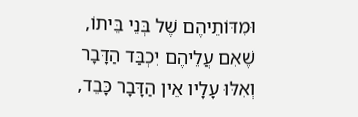וּמִדּוֹתֵיהֶם שֶׁל בְּנֵי בֵּיתוֹ, שֶׁאִם עֲלֵיהֶם יִכְבַּד הַדָּבָר וְאִלּוּ עָלָיו אֵין הַדָּבָר כָּבֵד,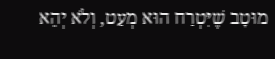מוּטָב שֶׁיִּטְרַח הוּא מְעַט, וְלֹא יְהֵא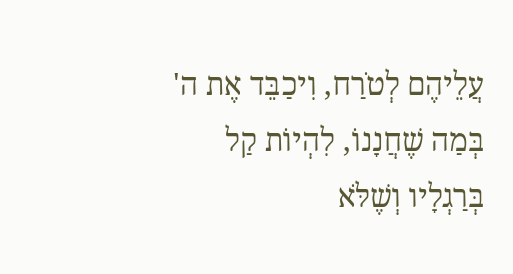עֲלֵיהֶם לְטֹרַח, וִיכַבֵּד אֶת ה' בְּמַה שֶׁחֲנָנוֹ, לִהְיוֹת קַל בְּרַגְלָיו וְשֶׁלֹּא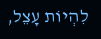לִהְיוֹת עָצֵל,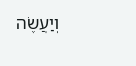וְיַעֲשֶׂה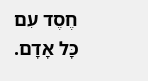חֶסֶד עִם כָּל אָדָם.